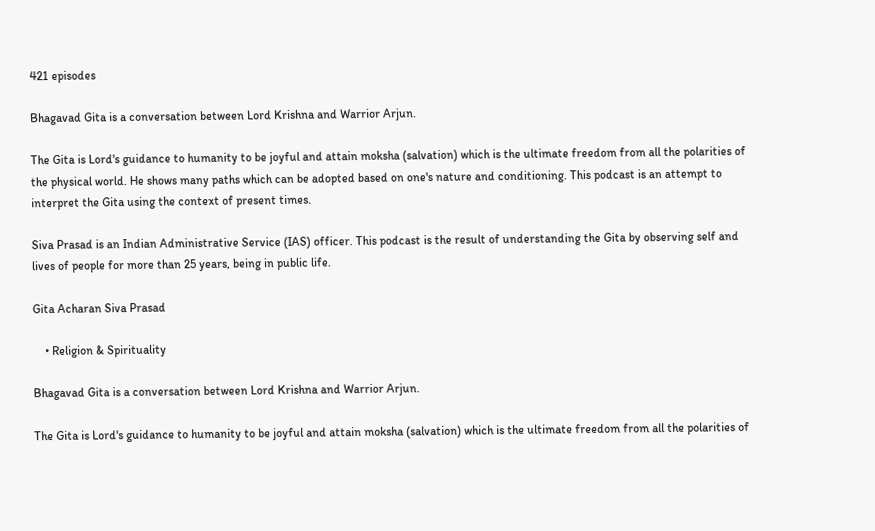421 episodes

Bhagavad Gita is a conversation between Lord Krishna and Warrior Arjun.

The Gita is Lord's guidance to humanity to be joyful and attain moksha (salvation) which is the ultimate freedom from all the polarities of the physical world. He shows many paths which can be adopted based on one's nature and conditioning. This podcast is an attempt to interpret the Gita using the context of present times.

Siva Prasad is an Indian Administrative Service (IAS) officer. This podcast is the result of understanding the Gita by observing self and lives of people for more than 25 years, being in public life.

Gita Acharan Siva Prasad

    • Religion & Spirituality

Bhagavad Gita is a conversation between Lord Krishna and Warrior Arjun.

The Gita is Lord's guidance to humanity to be joyful and attain moksha (salvation) which is the ultimate freedom from all the polarities of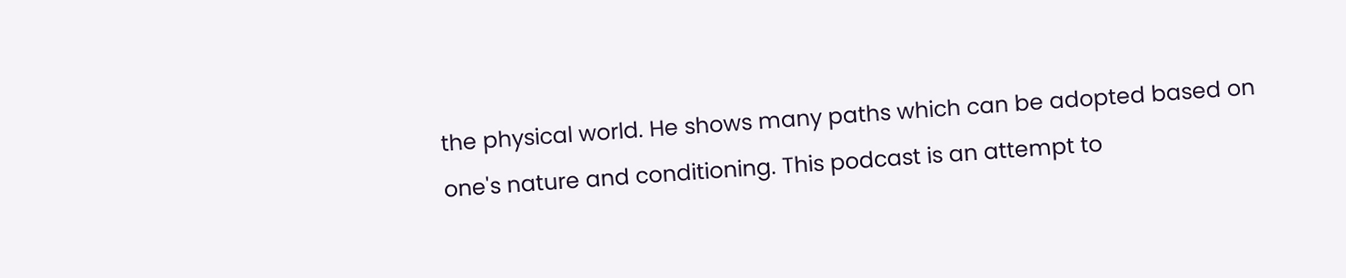the physical world. He shows many paths which can be adopted based on one's nature and conditioning. This podcast is an attempt to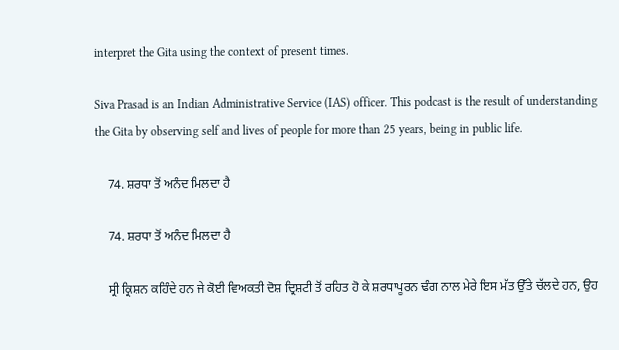interpret the Gita using the context of present times.

Siva Prasad is an Indian Administrative Service (IAS) officer. This podcast is the result of understanding the Gita by observing self and lives of people for more than 25 years, being in public life.

    74. ਸ਼ਰਧਾ ਤੋਂ ਅਨੰਦ ਮਿਲਦਾ ਹੈ

    74. ਸ਼ਰਧਾ ਤੋਂ ਅਨੰਦ ਮਿਲਦਾ ਹੈ

    ਸ੍ਰੀ ਕ੍ਰਿਸ਼ਨ ਕਹਿੰਦੇ ਹਨ ਜੇ ਕੋਈ ਵਿਅਕਤੀ ਦੋਸ਼ ਦ੍ਰਿਸ਼ਟੀ ਤੋਂ ਰਹਿਤ ਹੋ ਕੇ ਸ਼ਰਧਾਪੂਰਨ ਢੰਗ ਨਾਲ ਮੇਰੇ ਇਸ ਮੱਤ ਉੱਤੇ ਚੱਲਦੇ ਹਨ, ਉਹ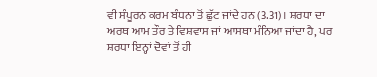ਵੀ ਸੰਪੂਰਨ ਕਰਮ ਬੰਧਨਾ ਤੋਂ ਛੁੱਟ ਜਾਂਦੇ ਹਨ (3.31)। ਸ਼ਰਧਾ ਦਾ ਅਰਥ ਆਮ ਤੌਰ ਤੇ ਵਿਸ਼ਵਾਸ ਜਾਂ ਆਸਥਾ ਮੰਨਿਆ ਜਾਂਦਾ ਹੈ, ਪਰ ਸ਼ਰਧਾ ਇਨ੍ਹਾਂ ਦੋਵਾਂ ਤੋਂ ਹੀ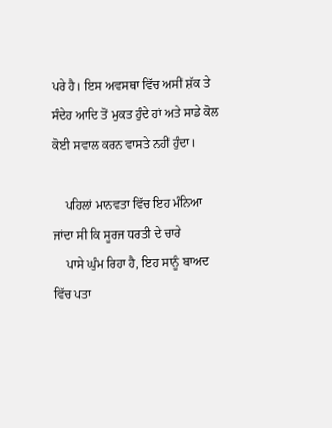ਪਰੇ ਹੈ। ਇਸ ਅਵਸਥਾ ਵਿੱਚ ਅਸੀਂ ਸ਼ੱਕ ਤੇ ਸੰਦੇਹ ਆਦਿ ਤੋਂ ਮੁਕਤ ਹੁੰਦੇ ਹਾਂ ਅਤੇ ਸਾਡੇ ਕੋਲ ਕੋਈ ਸਵਾਲ ਕਰਨ ਵਾਸਤੇ ਨਹੀਂ ਹੁੰਦਾ।

    ਪਹਿਲਾਂ ਮਾਨਵਤਾ ਵਿੱਚ ਇਹ ਮੰਨਿਆ ਜਾਂਦਾ ਸੀ ਕਿ ਸੂਰਜ ਧਰਤੀ ਦੇ ਚਾਰੇ
    ਪਾਸੇ ਘੁੰਮ ਰਿਹਾ ਹੈ, ਇਹ ਸਾਨੂੰ ਬਾਅਦ ਵਿੱਚ ਪਤਾ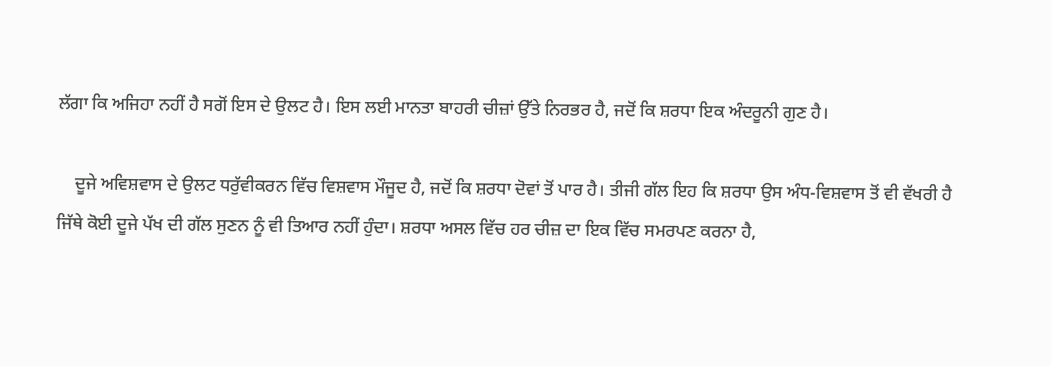ਲੱਗਾ ਕਿ ਅਜਿਹਾ ਨਹੀਂ ਹੈ ਸਗੋਂ ਇਸ ਦੇ ਉਲਟ ਹੈ। ਇਸ ਲਈ ਮਾਨਤਾ ਬਾਹਰੀ ਚੀਜ਼ਾਂ ਉੱਤੇ ਨਿਰਭਰ ਹੈ, ਜਦੋਂ ਕਿ ਸ਼ਰਧਾ ਇਕ ਅੰਦਰੂਨੀ ਗੁਣ ਹੈ।

    ਦੂਜੇ ਅਵਿਸ਼ਵਾਸ ਦੇ ਉਲਟ ਧਰੁੱਵੀਕਰਨ ਵਿੱਚ ਵਿਸ਼ਵਾਸ ਮੌਜੂਦ ਹੈ, ਜਦੋਂ ਕਿ ਸ਼ਰਧਾ ਦੋਵਾਂ ਤੋਂ ਪਾਰ ਹੈ। ਤੀਜੀ ਗੱਲ ਇਹ ਕਿ ਸ਼ਰਧਾ ਉਸ ਅੰਧ-ਵਿਸ਼ਵਾਸ ਤੋਂ ਵੀ ਵੱਖਰੀ ਹੈ ਜਿੱਥੇ ਕੋਈ ਦੂਜੇ ਪੱਖ ਦੀ ਗੱਲ ਸੁਣਨ ਨੂੰ ਵੀ ਤਿਆਰ ਨਹੀਂ ਹੁੰਦਾ। ਸ਼ਰਧਾ ਅਸਲ ਵਿੱਚ ਹਰ ਚੀਜ਼ ਦਾ ਇਕ ਵਿੱਚ ਸਮਰਪਣ ਕਰਨਾ ਹੈ,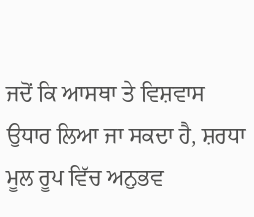ਜਦੋਂ ਕਿ ਆਸਥਾ ਤੇ ਵਿਸ਼ਵਾਸ ਉਧਾਰ ਲਿਆ ਜਾ ਸਕਦਾ ਹੈ, ਸ਼ਰਧਾ ਮੂਲ ਰੂਪ ਵਿੱਚ ਅਨੁਭਵ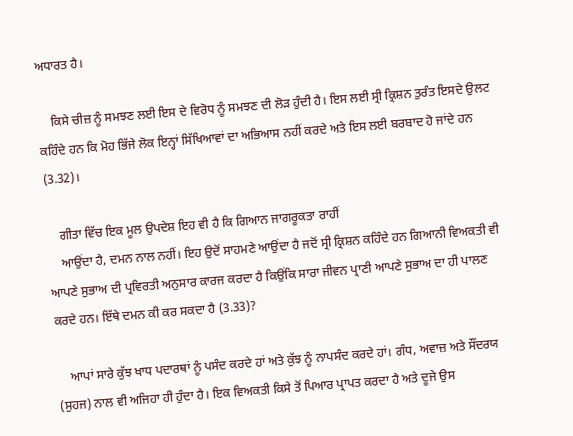ਅਧਾਰਤ ਹੈ।

    ਕਿਸੇ ਚੀਜ਼ ਨੂੰ ਸਮਝਣ ਲਈ ਇਸ ਦੇ ਵਿਰੋਧ ਨੂੰ ਸਮਝਣ ਦੀ ਲੋੜ ਹੁੰਦੀ ਹੈ। ਇਸ ਲਈ ਸ੍ਰੀ ਕ੍ਰਿਸ਼ਨ ਤੁਰੰਤ ਇਸਦੇ ਉਲਟ ਕਹਿੰਦੇ ਹਨ ਕਿ ਮੋਹ ਭਿੱਜੇ ਲੋਕ ਇਨ੍ਹਾਂ ਸਿੱਖਿਆਵਾਂ ਦਾ ਅਭਿਆਸ ਨਹੀਂ ਕਰਦੇ ਅਤੇ ਇਸ ਲਈ ਬਰਬਾਦ ਹੋ ਜਾਂਦੇ ਹਨ (3.32)।

    ਗੀਤਾ ਵਿੱਚ ਇਕ ਮੂਲ ਉਪਦੇਸ਼ ਇਹ ਵੀ ਹੈ ਕਿ ਗਿਆਨ ਜਾਗਰੂਕਤਾ ਰਾਹੀਂ
    ਆਉਂਦਾ ਹੈ, ਦਮਨ ਨਾਲ ਨਹੀਂ। ਇਹ ਉਦੋਂ ਸਾਹਮਣੇ ਆਉਂਦਾ ਹੈ ਜਦੋਂ ਸ੍ਰੀ ਕ੍ਰਿਸ਼ਨ ਕਹਿੰਦੇ ਹਨ ਗਿਆਨੀ ਵਿਅਕਤੀ ਵੀ ਆਪਣੇ ਸੁਭਾਅ ਦੀ ਪ੍ਰਵਿਰਤੀ ਅਨੁਸਾਰ ਕਾਰਜ ਕਰਦਾ ਹੈ ਕਿਉਂਕਿ ਸਾਰਾ ਜੀਵਨ ਪ੍ਰਾਣੀ ਆਪਣੇ ਸੁਭਾਅ ਦਾ ਹੀ ਪਾਲਣ ਕਰਦੇ ਹਨ। ਇੱਥੇ ਦਮਨ ਕੀ ਕਰ ਸਕਦਾ ਹੈ (3.33)?

    ਆਪਾਂ ਸਾਰੇ ਕੁੱਝ ਖਾਧ ਪਦਾਰਥਾਂ ਨੂੰ ਪਸੰਦ ਕਰਦੇ ਹਾਂ ਅਤੇ ਕੁੱਝ ਨੂੰ ਨਾਪਸੰਦ ਕਰਦੇ ਹਾਂ। ਗੰਧ, ਅਵਾਜ਼ ਅਤੇ ਸੌਂਦਰਯ (ਸੁਹਜ) ਨਾਲ ਵੀ ਅਜਿਹਾ ਹੀ ਹੁੰਦਾ ਹੈ। ਇਕ ਵਿਅਕਤੀ ਕਿਸੇ ਤੋਂ ਪਿਆਰ ਪ੍ਰਾਪਤ ਕਰਦਾ ਹੈ ਅਤੇ ਦੂਜੇ ਉਸ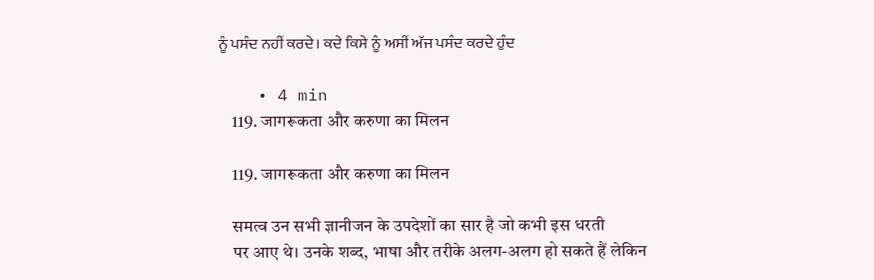ਨੂੰ ਪਸੰਦ ਨਹੀਂ ਕਰਦੇ। ਕਦੇ ਕਿਸੇ ਨੂੰ ਅਸੀਂ ਅੱਜ ਪਸੰਦ ਕਰਦੇ ਹੁੰਦ

    • 4 min
    119. जागरूकता और करुणा का मिलन

    119. जागरूकता और करुणा का मिलन

    समत्व उन सभी ज्ञानीजन के उपदेशों का सार है जो कभी इस धरती
    पर आए थे। उनके शब्द, भाषा और तरीके अलग-अलग हो सकते हैं लेकिन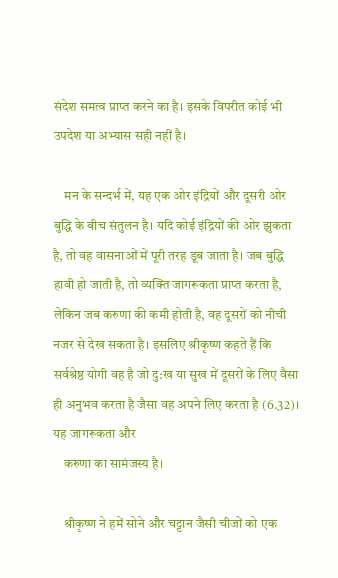संदेश समत्व प्राप्त करने का है। इसके विपरीत कोई भी उपदेश या अभ्यास सही नहीं है।

    मन के सन्दर्भ में, यह एक ओर इंद्रियों और दूसरी ओर बुद्धि के बीच संतुलन है। यदि कोई इंद्रियों की ओर झुकता है, तो वह वासनाओं में पूरी तरह डूब जाता है। जब बुद्धि हावी हो जाती है, तो व्यक्ति जागरूकता प्राप्त करता है, लेकिन जब करुणा की कमी होती है, वह दूसरों को नीची नजर से देख सकता है। इसलिए श्रीकृष्ण कहते हैं कि सर्वश्रेष्ठ योगी वह है जो दु:ख या सुख में दूसरों के लिए वैसा ही अनुभव करता है जैसा वह अपने लिए करता है (6.32)। यह जागरूकता और
    करुणा का सामंजस्य है।

    श्रीकृष्ण ने हमें सोने और चट्टान जैसी चीजों को एक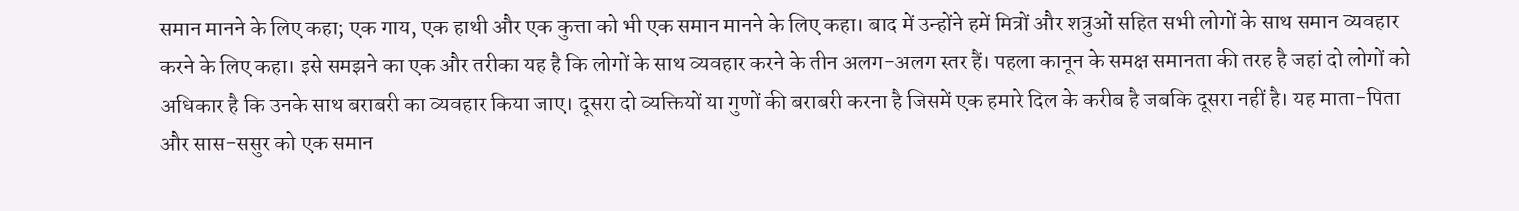समान मानने के लिए कहा; एक गाय, एक हाथी और एक कुत्ता को भी एक समान मानने के लिए कहा। बाद में उन्होंने हमें मित्रों और शत्रुओं सहित सभी लोगों के साथ समान व्यवहार करने के लिए कहा। इसे समझने का एक और तरीका यह है कि लोगों के साथ व्यवहार करने के तीन अलग-अलग स्तर हैं। पहला कानून के समक्ष समानता की तरह है जहां दो लोगों को अधिकार है कि उनके साथ बराबरी का व्यवहार किया जाए। दूसरा दो व्यक्तियों या गुणों की बराबरी करना है जिसमें एक हमारे दिल के करीब है जबकि दूसरा नहीं है। यह माता-पिता और सास-ससुर को एक समान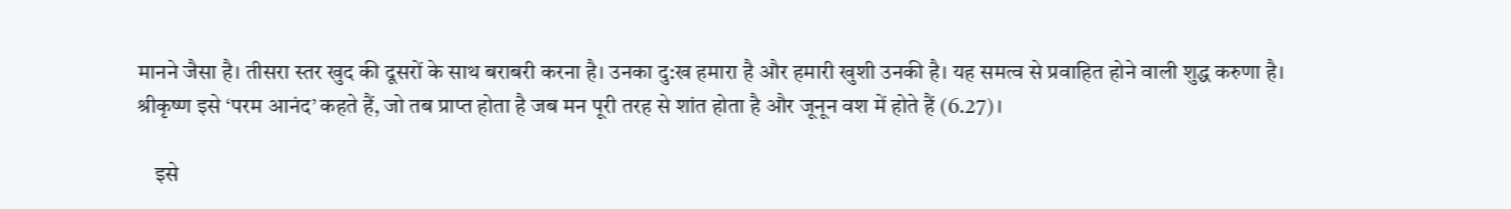मानने जैसा है। तीसरा स्तर खुद की दूसरों के साथ बराबरी करना है। उनका दु:ख हमारा है और हमारी खुशी उनकी है। यह समत्व से प्रवाहित होने वाली शुद्ध करुणा है। श्रीकृष्ण इसे ‘परम आनंद’ कहते हैं, जो तब प्राप्त होता है जब मन पूरी तरह से शांत होता है और जूनून वश में होते हैं (6.27)।

    इसे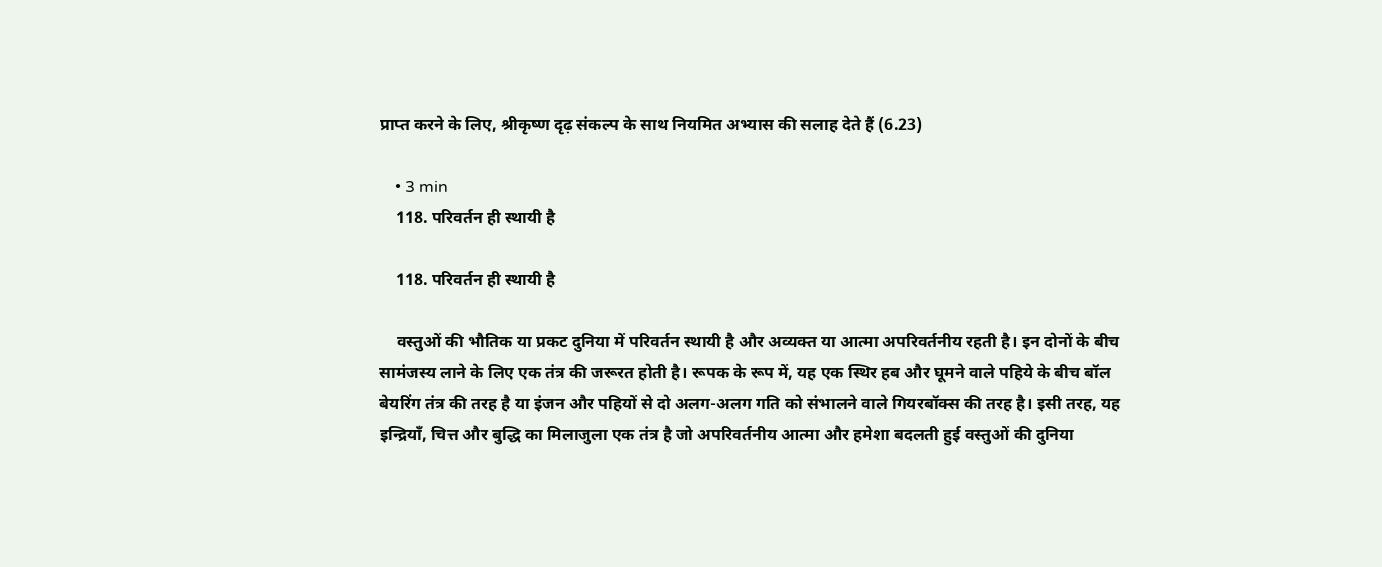प्राप्त करने के लिए, श्रीकृष्ण दृढ़ संकल्प के साथ नियमित अभ्यास की सलाह देते हैं (6.23)

    • 3 min
    118. परिवर्तन ही स्थायी है

    118. परिवर्तन ही स्थायी है

    वस्तुओं की भौतिक या प्रकट दुनिया में परिवर्तन स्थायी है और अव्यक्त या आत्मा अपरिवर्तनीय रहती है। इन दोनों के बीच सामंजस्य लाने के लिए एक तंत्र की जरूरत होती है। रूपक के रूप में, यह एक स्थिर हब और घूमने वाले पहिये के बीच बॉल बेयरिंग तंत्र की तरह है या इंजन और पहियों से दो अलग-अलग गति को संभालने वाले गियरबॉक्स की तरह है। इसी तरह, यह इन्द्रियाँ, चित्त और बुद्धि का मिलाजुला एक तंत्र है जो अपरिवर्तनीय आत्मा और हमेशा बदलती हुई वस्तुओं की दुनिया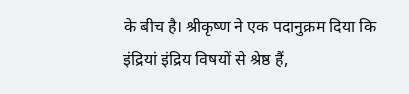के बीच है। श्रीकृष्ण ने एक पदानुक्रम दिया कि इंद्रियां इंद्रिय विषयों से श्रेष्ठ हैं,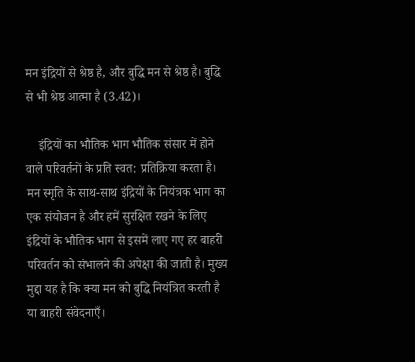मन इंद्रियों से श्रेष्ठ है, और बुद्धि मन से श्रेष्ठ है। बुद्धि से भी श्रेष्ठ आत्मा है (3.42)।

    इंद्रियों का भौतिक भाग भौतिक संसार में होने वाले परिवर्तनों के प्रति स्वत: प्रतिक्रिया करता है। मन स्मृति के साथ-साथ इंद्रियों के नियंत्रक भाग का एक संयोजन है और हमें सुरक्षित रखने के लिए इंद्रियों के भौतिक भाग से इसमें लाए गए हर बाहरी परिवर्तन को संभालने की अपेक्षा की जाती है। मुख्य मुद्दा यह है कि क्या मन को बुद्धि नियंत्रित करती है या बाहरी संवेदनाएँ।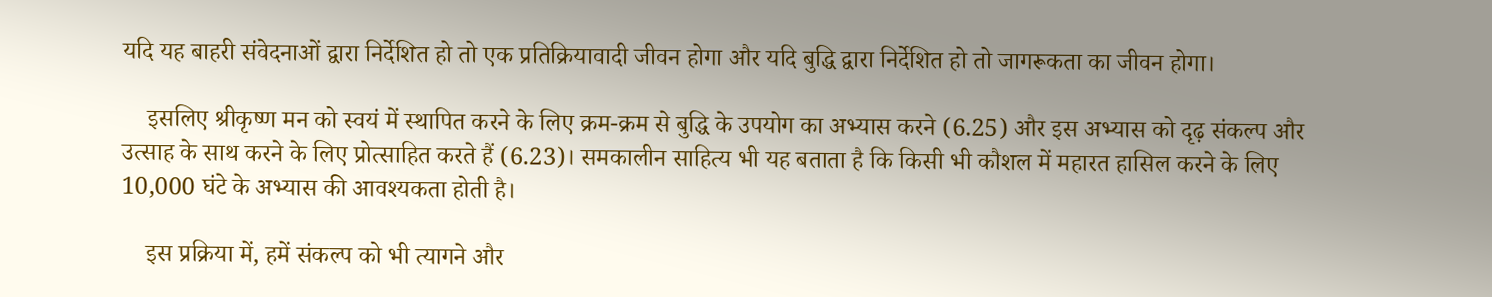यदि यह बाहरी संवेदनाओं द्वारा निर्देशित हो तो एक प्रतिक्रियावादी जीवन होगा और यदि बुद्धि द्वारा निर्देशित हो तो जागरूकता का जीवन होगा।

    इसलिए श्रीकृष्ण मन को स्वयं में स्थापित करने के लिए क्रम-क्रम से बुद्धि के उपयोग का अभ्यास करने (6.25) और इस अभ्यास को दृढ़ संकल्प और उत्साह के साथ करने के लिए प्रोत्साहित करते हैं (6.23)। समकालीन साहित्य भी यह बताता है कि किसी भी कौशल में महारत हासिल करने के लिए 10,000 घंटे के अभ्यास की आवश्यकता होती है।

    इस प्रक्रिया में, हमें संकल्प को भी त्यागने और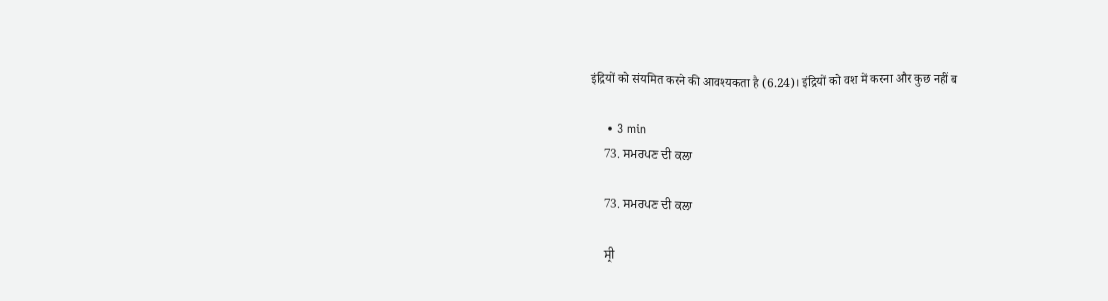इंद्रियों को संयमित करने की आवश्यकता है (6.24)। इंद्रियों को वश में करना और कुछ नहीं ब

    • 3 min
    73. ਸਮਰਪਣ ਦੀ ਕਲਾ

    73. ਸਮਰਪਣ ਦੀ ਕਲਾ

    ਸ੍ਰੀ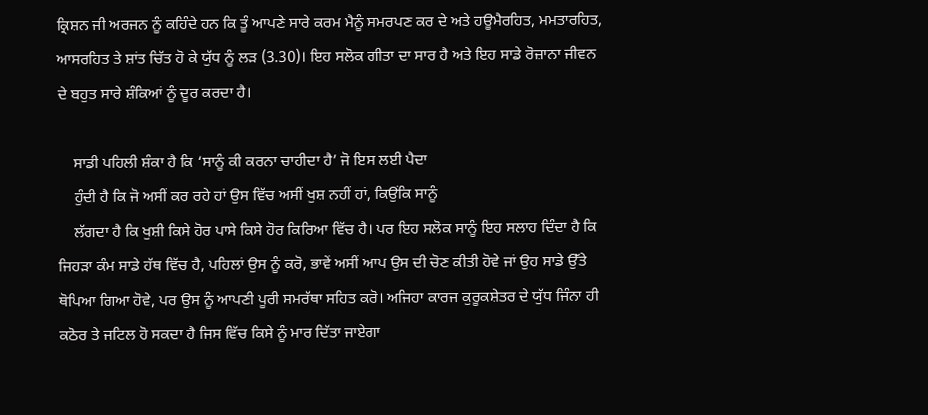ਕ੍ਰਿਸ਼ਨ ਜੀ ਅਰਜਨ ਨੂੰ ਕਹਿੰਦੇ ਹਨ ਕਿ ਤੂੰ ਆਪਣੇ ਸਾਰੇ ਕਰਮ ਮੈਨੂੰ ਸਮਰਪਣ ਕਰ ਦੇ ਅਤੇ ਹਊਮੈਰਹਿਤ, ਮਮਤਾਰਹਿਤ, ਆਸਰਹਿਤ ਤੇ ਸ਼ਾਂਤ ਚਿੱਤ ਹੋ ਕੇ ਯੁੱਧ ਨੂੰ ਲੜ (3.30)। ਇਹ ਸਲੋਕ ਗੀਤਾ ਦਾ ਸਾਰ ਹੈ ਅਤੇ ਇਹ ਸਾਡੇ ਰੋਜ਼ਾਨਾ ਜੀਵਨ ਦੇ ਬਹੁਤ ਸਾਰੇ ਸ਼ੰਕਿਆਂ ਨੂੰ ਦੂਰ ਕਰਦਾ ਹੈ।

    ਸਾਡੀ ਪਹਿਲੀ ਸ਼ੰਕਾ ਹੈ ਕਿ ‘ਸਾਨੂੰ ਕੀ ਕਰਨਾ ਚਾਹੀਦਾ ਹੈ’ ਜੋ ਇਸ ਲਈ ਪੈਦਾ
    ਹੁੰਦੀ ਹੈ ਕਿ ਜੋ ਅਸੀਂ ਕਰ ਰਹੇ ਹਾਂ ਉਸ ਵਿੱਚ ਅਸੀਂ ਖੁਸ਼ ਨਹੀਂ ਹਾਂ, ਕਿਉਂਕਿ ਸਾਨੂੰ
    ਲੱਗਦਾ ਹੈ ਕਿ ਖੁਸ਼ੀ ਕਿਸੇ ਹੋਰ ਪਾਸੇ ਕਿਸੇ ਹੋਰ ਕਿਰਿਆ ਵਿੱਚ ਹੈ। ਪਰ ਇਹ ਸਲੋਕ ਸਾਨੂੰ ਇਹ ਸਲਾਹ ਦਿੰਦਾ ਹੈ ਕਿ ਜਿਹੜਾ ਕੰਮ ਸਾਡੇ ਹੱਥ ਵਿੱਚ ਹੈ, ਪਹਿਲਾਂ ਉਸ ਨੂੰ ਕਰੋ, ਭਾਵੇਂ ਅਸੀਂ ਆਪ ਉਸ ਦੀ ਚੋਣ ਕੀਤੀ ਹੋਵੇ ਜਾਂ ਉਹ ਸਾਡੇ ਉੱਤੇ ਥੋਪਿਆ ਗਿਆ ਹੋਵੇ, ਪਰ ਉਸ ਨੂੰ ਆਪਣੀ ਪੂਰੀ ਸਮਰੱਥਾ ਸਹਿਤ ਕਰੋ। ਅਜਿਹਾ ਕਾਰਜ ਕੁਰੂਕਸ਼ੇਤਰ ਦੇ ਯੁੱਧ ਜਿੰਨਾ ਹੀ ਕਠੋਰ ਤੇ ਜਟਿਲ ਹੋ ਸਕਦਾ ਹੈ ਜਿਸ ਵਿੱਚ ਕਿਸੇ ਨੂੰ ਮਾਰ ਦਿੱਤਾ ਜਾਏਗਾ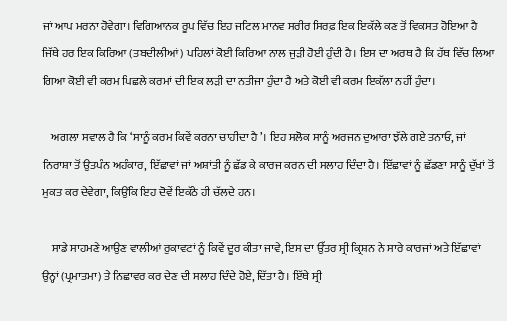ਜਾਂ ਆਪ ਮਰਨਾ ਹੋਵੇਗਾ। ਵਿਗਿਆਨਕ ਰੂਪ ਵਿੱਚ ਇਹ ਜਟਿਲ ਮਾਨਵ ਸਰੀਰ ਸਿਰਫ਼ ਇਕ ਇਕੱਲੇ ਕਣ ਤੋਂ ਵਿਕਸਤ ਹੋਇਆ ਹੈ ਜਿੱਥੇ ਹਰ ਇਕ ਕਿਰਿਆ (ਤਬਦੀਲੀਆਂ) ਪਹਿਲਾਂ ਕੋਈ ਕਿਰਿਆ ਨਾਲ ਜੁੜੀ ਹੋਈ ਹੁੰਦੀ ਹੈ। ਇਸ ਦਾ ਅਰਥ ਹੈ ਕਿ ਹੱਥ ਵਿੱਚ ਲਿਆ ਗਿਆ ਕੋਈ ਵੀ ਕਰਮ ਪਿਛਲੇ ਕਰਮਾਂ ਦੀ ਇਕ ਲੜੀ ਦਾ ਨਤੀਜਾ ਹੁੰਦਾ ਹੈ ਅਤੇ ਕੋਈ ਵੀ ਕਰਮ ਇਕੱਲਾ ਨਹੀਂ ਹੁੰਦਾ।

    ਅਗਲਾ ਸਵਾਲ ਹੈ ਕਿ ‘ਸਾਨੂੰ ਕਰਮ ਕਿਵੇਂ ਕਰਨਾ ਚਾਹੀਦਾ ਹੈ’। ਇਹ ਸਲੋਕ ਸਾਨੂੰ ਅਰਜਨ ਦੁਆਰਾ ਝੱਲੇ ਗਏ ਤਨਾਓ, ਜਾਂ ਨਿਰਾਸ਼ਾ ਤੋਂ ਉਤਪੰਨ ਅਹੰਕਾਰ, ਇੱਛਾਵਾਂ ਜਾਂ ਅਸ਼ਾਂਤੀ ਨੂੰ ਛੱਡ ਕੇ ਕਾਰਜ ਕਰਨ ਦੀ ਸਲਾਹ ਦਿੰਦਾ ਹੈ। ਇੱਛਾਵਾਂ ਨੂੰ ਛੱਡਣਾ ਸਾਨੂੰ ਦੁੱਖਾਂ ਤੋਂ ਮੁਕਤ ਕਰ ਦੇਵੇਗਾ, ਕਿਉਂਕਿ ਇਹ ਦੋਵੇਂ ਇਕੱਠੇ ਹੀ ਚੱਲਦੇ ਹਨ।

    ਸਾਡੇ ਸਾਹਮਣੇ ਆਉਣ ਵਾਲੀਆਂ ਰੁਕਾਵਟਾਂ ਨੂੰ ਕਿਵੇਂ ਦੂਰ ਕੀਤਾ ਜਾਵੇ, ਇਸ ਦਾ ਉੱਤਰ ਸ੍ਰੀ ਕ੍ਰਿਸ਼ਨ ਨੇ ਸਾਰੇ ਕਾਰਜਾਂ ਅਤੇ ਇੱਛਾਵਾਂ ਉਨ੍ਹਾਂ (ਪ੍ਰਮਾਤਮਾ) ਤੇ ਨਿਛਾਵਰ ਕਰ ਦੇਣ ਦੀ ਸਲਾਹ ਦਿੰਦੇ ਹੋਏ, ਦਿੱਤਾ ਹੈ। ਇੱਥੇ ਸ੍ਰੀ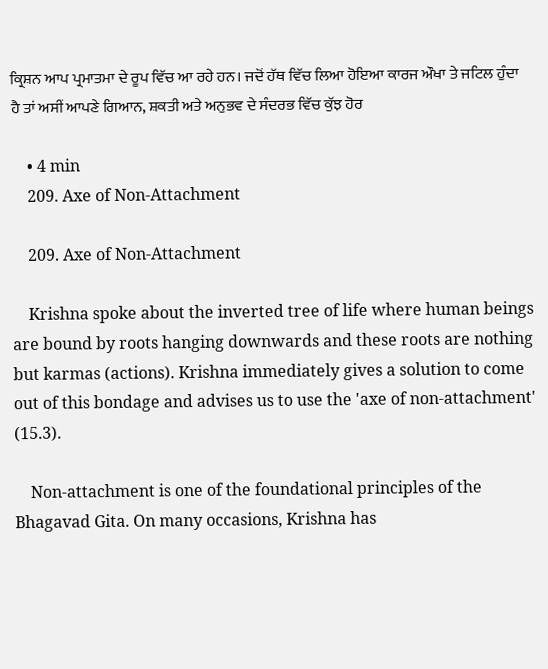ਕ੍ਰਿਸ਼ਨ ਆਪ ਪ੍ਰਮਾਤਮਾ ਦੇ ਰੂਪ ਵਿੱਚ ਆ ਰਹੇ ਹਨ। ਜਦੋਂ ਹੱਥ ਵਿੱਚ ਲਿਆ ਹੋਇਆ ਕਾਰਜ ਔਖਾ ਤੇ ਜਟਿਲ ਹੁੰਦਾ ਹੈ ਤਾਂ ਅਸੀਂ ਆਪਣੇ ਗਿਆਨ, ਸ਼ਕਤੀ ਅਤੇ ਅਨੁਭਵ ਦੇ ਸੰਦਰਭ ਵਿੱਚ ਕੁੱਝ ਹੋਰ

    • 4 min
    209. Axe of Non-Attachment

    209. Axe of Non-Attachment

    Krishna spoke about the inverted tree of life where human beings are bound by roots hanging downwards and these roots are nothing but karmas (actions). Krishna immediately gives a solution to come out of this bondage and advises us to use the 'axe of non-attachment' (15.3).

    Non-attachment is one of the foundational principles of the Bhagavad Gita. On many occasions, Krishna has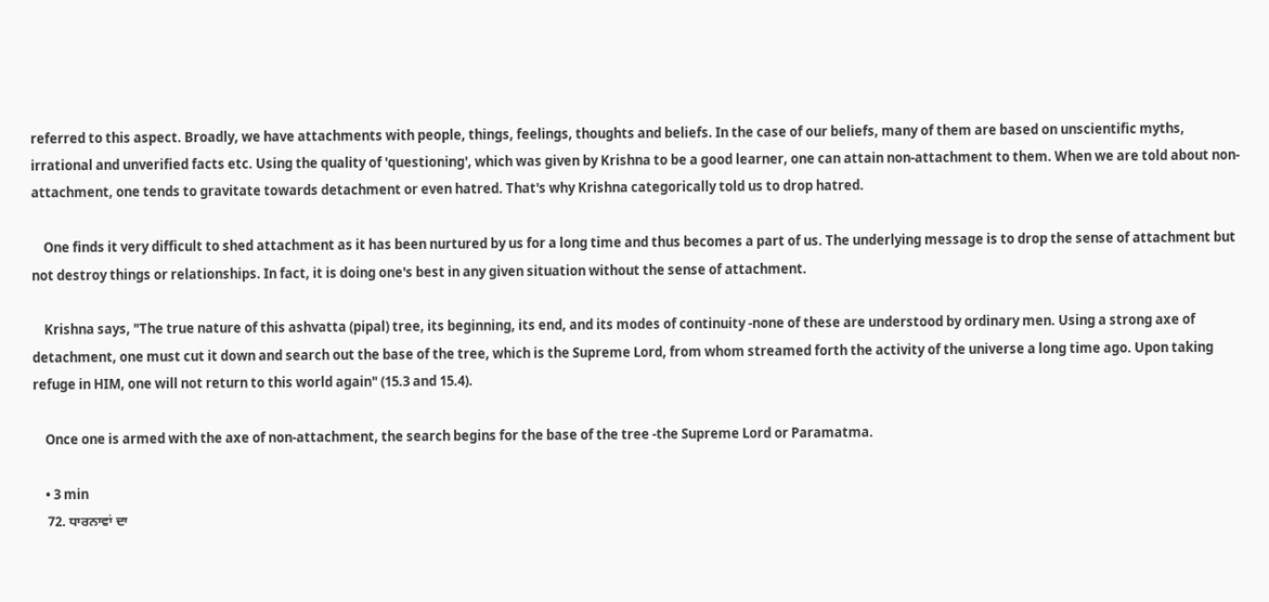referred to this aspect. Broadly, we have attachments with people, things, feelings, thoughts and beliefs. In the case of our beliefs, many of them are based on unscientific myths, irrational and unverified facts etc. Using the quality of 'questioning', which was given by Krishna to be a good learner, one can attain non-attachment to them. When we are told about non-attachment, one tends to gravitate towards detachment or even hatred. That's why Krishna categorically told us to drop hatred.

    One finds it very difficult to shed attachment as it has been nurtured by us for a long time and thus becomes a part of us. The underlying message is to drop the sense of attachment but not destroy things or relationships. In fact, it is doing one's best in any given situation without the sense of attachment.

    Krishna says, "The true nature of this ashvatta (pipal) tree, its beginning, its end, and its modes of continuity -none of these are understood by ordinary men. Using a strong axe of detachment, one must cut it down and search out the base of the tree, which is the Supreme Lord, from whom streamed forth the activity of the universe a long time ago. Upon taking refuge in HIM, one will not return to this world again" (15.3 and 15.4).

    Once one is armed with the axe of non-attachment, the search begins for the base of the tree -the Supreme Lord or Paramatma.

    • 3 min
    72. ਧਾਰਨਾਵਾਂ ਦਾ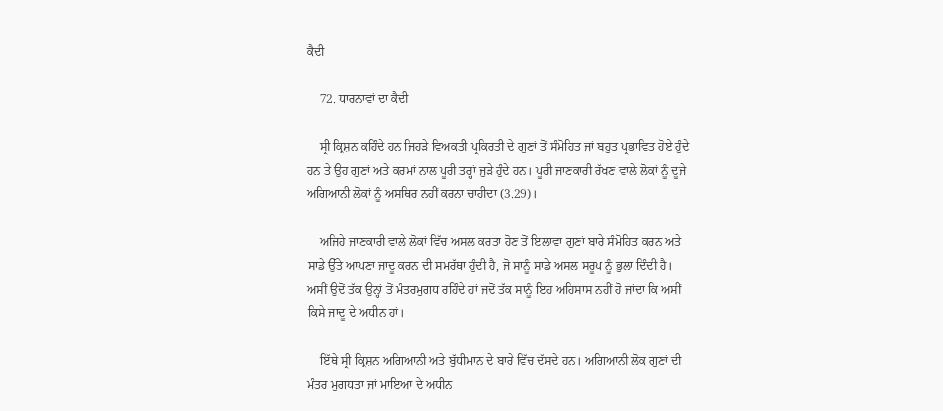ਕੈਦੀ

    72. ਧਾਰਨਾਵਾਂ ਦਾ ਕੈਦੀ

    ਸ੍ਰੀ ਕ੍ਰਿਸ਼ਨ ਕਹਿੰਦੇ ਹਨ ਜਿਹੜੇ ਵਿਅਕਤੀ ਪ੍ਰਕਿਰਤੀ ਦੇ ਗੁਣਾਂ ਤੋਂ ਸੰਮੋਹਿਤ ਜਾਂ ਬਹੁਤ ਪ੍ਰਭਾਵਿਤ ਹੋਏ ਹੁੰਦੇ ਹਨ ਤੇ ਉਹ ਗੁਣਾਂ ਅਤੇ ਕਰਮਾਂ ਨਾਲ ਪੂਰੀ ਤਰ੍ਹਾਂ ਜੁੜੇ ਹੁੰਦੇ ਹਨ। ਪੂਰੀ ਜਾਣਕਾਰੀ ਰੱਖਣ ਵਾਲੇ ਲੋਕਾਂ ਨੂੰ ਦੂਜੇ ਅਗਿਆਨੀ ਲੋਕਾਂ ਨੂੰ ਅਸਥਿਰ ਨਹੀਂ ਕਰਨਾ ਚਾਹੀਦਾ (3.29)।

    ਅਜਿਹੇ ਜਾਣਕਾਰੀ ਵਾਲੇ ਲੋਕਾਂ ਵਿੱਚ ਅਸਲ ਕਰਤਾ ਹੋਣ ਤੋਂ ਇਲਾਵਾ ਗੁਣਾਂ ਬਾਰੇ ਸੰਮੋਹਿਤ ਕਰਨ ਅਤੇ ਸਾਡੇ ਉੱਤੇ ਆਪਣਾ ਜਾਦੂ ਕਰਨ ਦੀ ਸਮਰੱਥਾ ਹੁੰਦੀ ਹੈ, ਜੋ ਸਾਨੂੰ ਸਾਡੇ ਅਸਲ ਸਰੂਪ ਨੂੰ ਭੁਲਾ ਦਿੰਦੀ ਹੈ। ਅਸੀਂ ਉਦੋਂ ਤੱਕ ਉਨ੍ਹਾਂ ਤੋਂ ਮੰਤਰਮੁਗਧ ਰਹਿੰਦੇ ਹਾਂ ਜਦੋਂ ਤੱਕ ਸਾਨੂੰ ਇਹ ਅਹਿਸਾਸ ਨਹੀਂ ਹੋ ਜਾਂਦਾ ਕਿ ਅਸੀਂ ਕਿਸੇ ਜਾਦੂ ਦੇ ਅਧੀਨ ਹਾਂ।

    ਇੱਥੇ ਸ੍ਰੀ ਕ੍ਰਿਸ਼ਨ ਅਗਿਆਨੀ ਅਤੇ ਬੁੱਧੀਮਾਨ ਦੇ ਬਾਰੇ ਵਿੱਚ ਦੱਸਦੇ ਹਨ। ਅਗਿਆਨੀ ਲੋਕ ਗੁਣਾਂ ਦੀ ਮੰਤਰ ਮੁਗਧਤਾ ਜਾਂ ਮਾਇਆ ਦੇ ਅਧੀਨ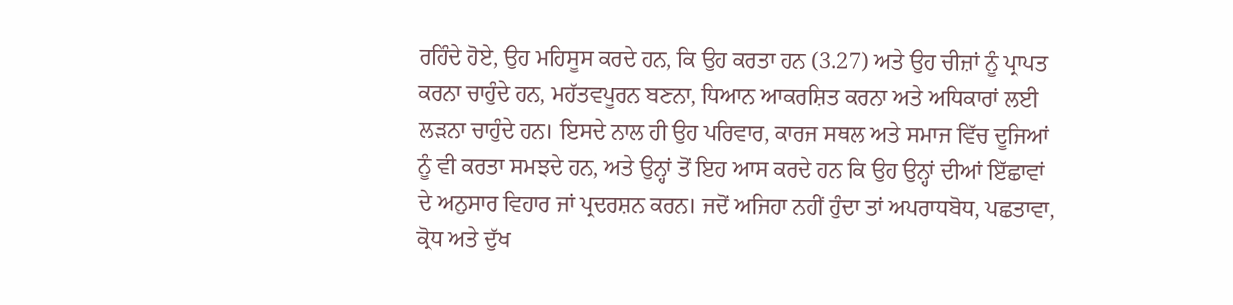ਰਹਿੰਦੇ ਹੋਏ, ਉਹ ਮਹਿਸੂਸ ਕਰਦੇ ਹਨ, ਕਿ ਉਹ ਕਰਤਾ ਹਨ (3.27) ਅਤੇ ਉਹ ਚੀਜ਼ਾਂ ਨੂੰ ਪ੍ਰਾਪਤ ਕਰਨਾ ਚਾਹੁੰਦੇ ਹਨ, ਮਹੱਤਵਪੂਰਨ ਬਣਨਾ, ਧਿਆਨ ਆਕਰਸ਼ਿਤ ਕਰਨਾ ਅਤੇ ਅਧਿਕਾਰਾਂ ਲਈ ਲੜਨਾ ਚਾਹੁੰਦੇ ਹਨ। ਇਸਦੇ ਨਾਲ ਹੀ ਉਹ ਪਰਿਵਾਰ, ਕਾਰਜ ਸਥਲ ਅਤੇ ਸਮਾਜ ਵਿੱਚ ਦੂਜਿਆਂ ਨੂੰ ਵੀ ਕਰਤਾ ਸਮਝਦੇ ਹਨ, ਅਤੇ ਉਨ੍ਹਾਂ ਤੋਂ ਇਹ ਆਸ ਕਰਦੇ ਹਨ ਕਿ ਉਹ ਉਨ੍ਹਾਂ ਦੀਆਂ ਇੱਛਾਵਾਂ ਦੇ ਅਨੁਸਾਰ ਵਿਹਾਰ ਜਾਂ ਪ੍ਰਦਰਸ਼ਨ ਕਰਨ। ਜਦੋਂ ਅਜਿਹਾ ਨਹੀਂ ਹੁੰਦਾ ਤਾਂ ਅਪਰਾਧਬੋਧ, ਪਛਤਾਵਾ, ਕ੍ਰੋਧ ਅਤੇ ਦੁੱਖ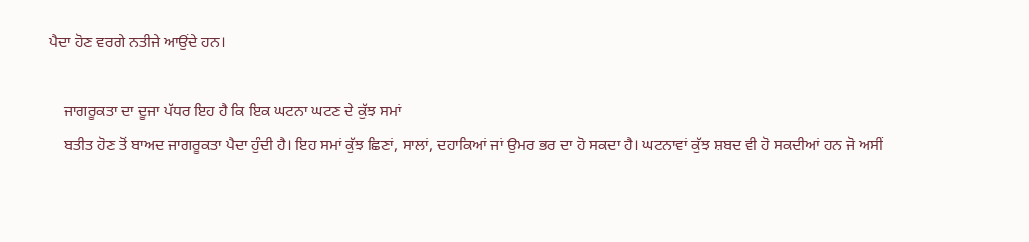ਪੈਦਾ ਹੋਣ ਵਰਗੇ ਨਤੀਜੇ ਆਉਂਦੇ ਹਨ।

    ਜਾਗਰੂਕਤਾ ਦਾ ਦੂਜਾ ਪੱਧਰ ਇਹ ਹੈ ਕਿ ਇਕ ਘਟਨਾ ਘਟਣ ਦੇ ਕੁੱਝ ਸਮਾਂ
    ਬਤੀਤ ਹੋਣ ਤੋਂ ਬਾਅਦ ਜਾਗਰੂਕਤਾ ਪੈਦਾ ਹੁੰਦੀ ਹੈ। ਇਹ ਸਮਾਂ ਕੁੱਝ ਛਿਣਾਂ, ਸਾਲਾਂ, ਦਹਾਕਿਆਂ ਜਾਂ ਉਮਰ ਭਰ ਦਾ ਹੋ ਸਕਦਾ ਹੈ। ਘਟਨਾਵਾਂ ਕੁੱਝ ਸ਼ਬਦ ਵੀ ਹੋ ਸਕਦੀਆਂ ਹਨ ਜੋ ਅਸੀਂ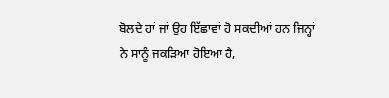ਬੋਲਦੇ ਹਾਂ ਜਾਂ ਉਹ ਇੱਛਾਵਾਂ ਹੋ ਸਕਦੀਆਂ ਹਨ ਜਿਨ੍ਹਾਂ ਨੇ ਸਾਨੂੰ ਜਕੜਿਆ ਹੋਇਆ ਹੈ,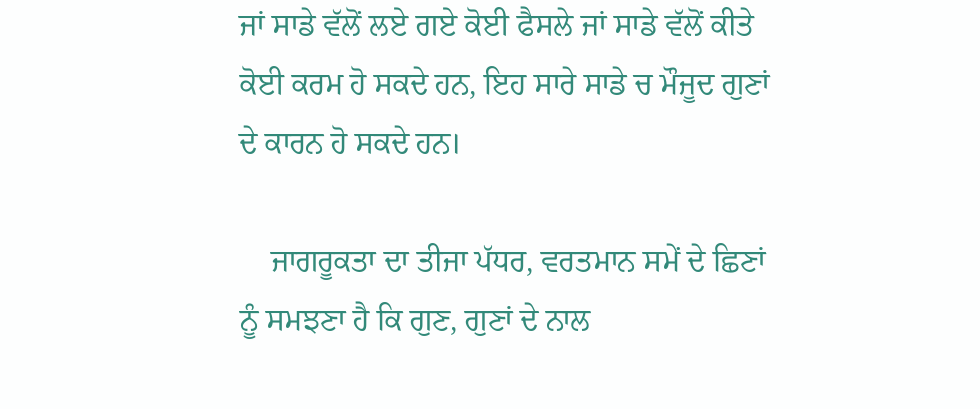ਜਾਂ ਸਾਡੇ ਵੱਲੋਂ ਲਏ ਗਏ ਕੋਈ ਫੈਸਲੇ ਜਾਂ ਸਾਡੇ ਵੱਲੋਂ ਕੀਤੇ ਕੋਈ ਕਰਮ ਹੋ ਸਕਦੇ ਹਨ, ਇਹ ਸਾਰੇ ਸਾਡੇ ਚ ਮੌਜੂਦ ਗੁਣਾਂ ਦੇ ਕਾਰਨ ਹੋ ਸਕਦੇ ਹਨ।

    ਜਾਗਰੂਕਤਾ ਦਾ ਤੀਜਾ ਪੱਧਰ, ਵਰਤਮਾਨ ਸਮੇਂ ਦੇ ਛਿਣਾਂ ਨੂੰ ਸਮਝਣਾ ਹੈ ਕਿ ਗੁਣ, ਗੁਣਾਂ ਦੇ ਨਾਲ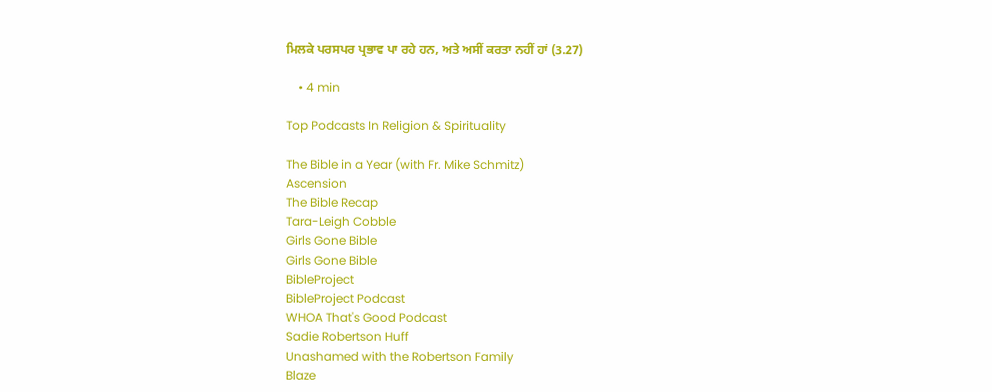ਮਿਲਕੇ ਪਰਸਪਰ ਪ੍ਰਭਾਵ ਪਾ ਰਹੇ ਹਨ, ਅਤੇ ਅਸੀਂ ਕਰਤਾ ਨਹੀਂ ਹਾਂ (3.27)

    • 4 min

Top Podcasts In Religion & Spirituality

The Bible in a Year (with Fr. Mike Schmitz)
Ascension
The Bible Recap
Tara-Leigh Cobble
Girls Gone Bible
Girls Gone Bible
BibleProject
BibleProject Podcast
WHOA That's Good Podcast
Sadie Robertson Huff
Unashamed with the Robertson Family
Blaze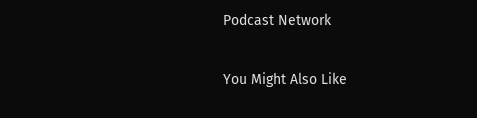Podcast Network

You Might Also Like